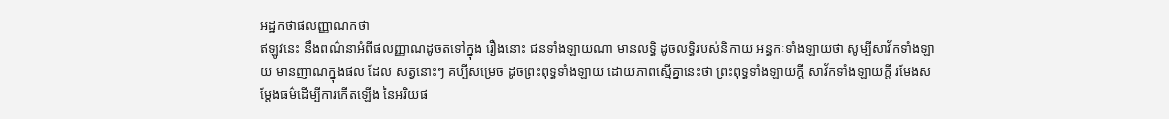អដ្ឋកថាផលញ្ញាណកថា
ឥឡូវនេះ នឹងពណ៌នាអំពីផលញ្ញាណដូចតទៅក្នុង រឿងនោះ ជនទាំងឡាយណា មានលទ្ធិ ដូចលទ្ធិរបស់និកាយ អន្ធកៈទាំងឡាយថា សូម្បីសាវ័កទាំងឡាយ មានញាណក្នុងផល ដែល សត្វនោះៗ គប្បីសម្រេច ដូចព្រះពុទ្ធទាំងឡាយ ដោយភាពស្មើគ្នានេះថា ព្រះពុទ្ធទាំងឡាយក្តី សាវ័កទាំងឡាយក្តី រមែងសម្តែងធម៌ដើម្បីការកើតឡើង នៃអរិយផ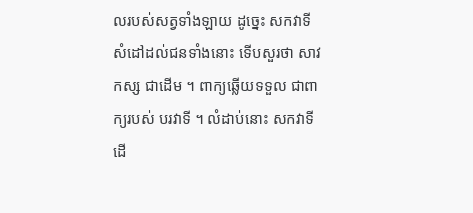លរបស់សត្វទាំងឡាយ ដូច្នេះ សកវាទីសំដៅដល់ជនទាំងនោះ ទើបសួរថា សាវកស្ស ជាដើម ។ ពាក្យឆ្លើយទទួល ជាពាក្យរបស់ បរវាទី ។ លំដាប់នោះ សកវាទីដើ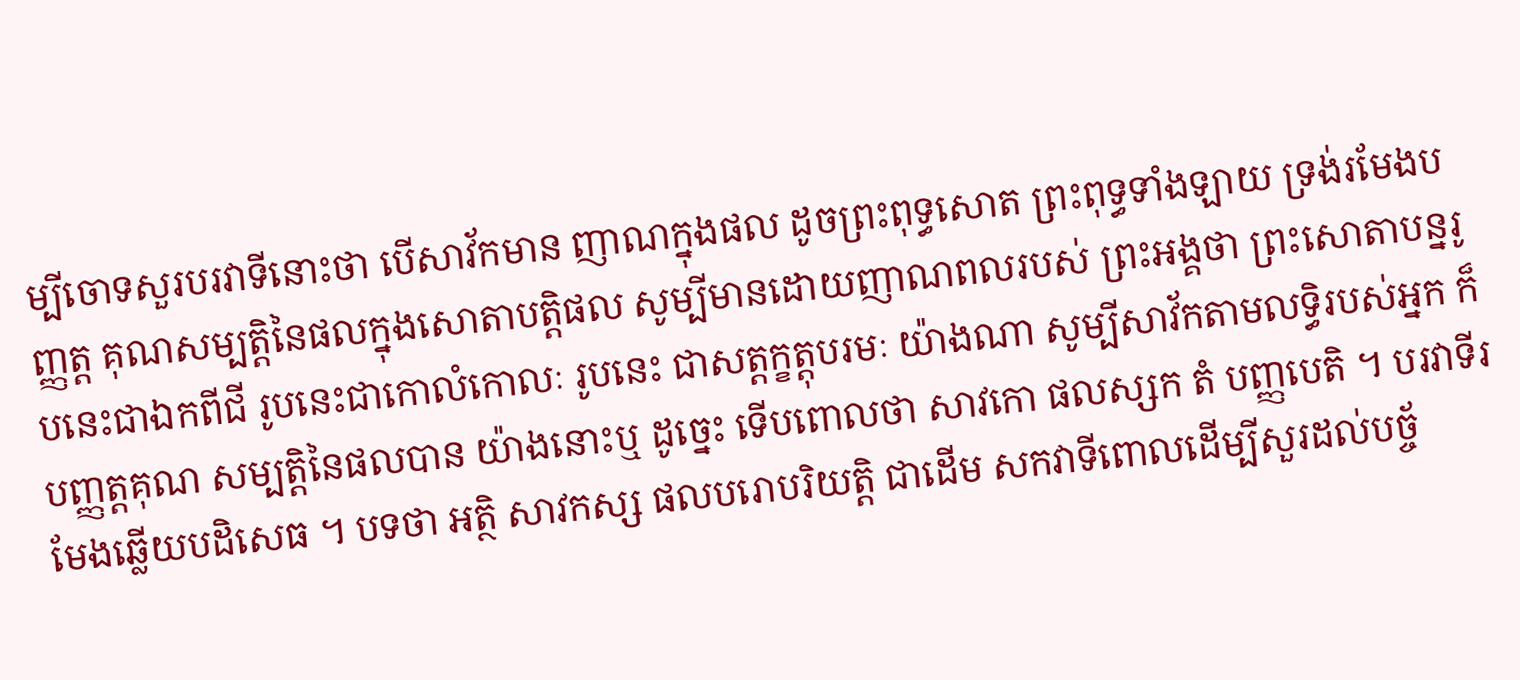ម្បីចោទសួរបរវាទីនោះថា បើសាវ័កមាន ញាណក្នុងផល ដូចព្រះពុទ្ធសោត ព្រះពុទ្ធទាំងឡាយ ទ្រង់រមែងបញ្ញត្ត គុណសម្បត្តិនៃផលក្នុងសោតាបត្តិផល សូម្បីមានដោយញាណពលរបស់ ព្រះអង្គថា ព្រះសោតាបន្នរូបនេះជាឯកពីជី រូបនេះជាកោលំកោលៈ រូបនេះ ជាសត្តក្ខត្តុបរមៈ យ៉ាងណា សូម្បីសាវ័កតាមលទ្ធិរបស់អ្នក ក៏បញ្ញត្តគុណ សម្បត្តិនៃផលបាន យ៉ាងនោះឬ ដូច្នេះ ទើបពោលថា សាវកោ ផលស្សក តំ បញ្ញបេតិ ។ បរវាទីរមែងឆ្លើយបដិសេធ ។ បទថា អត្ថិ សាវកស្ស ផលបរោបរិយត្តិ ជាដើម សកវាទីពោលដើម្បីសួរដល់បច្ច័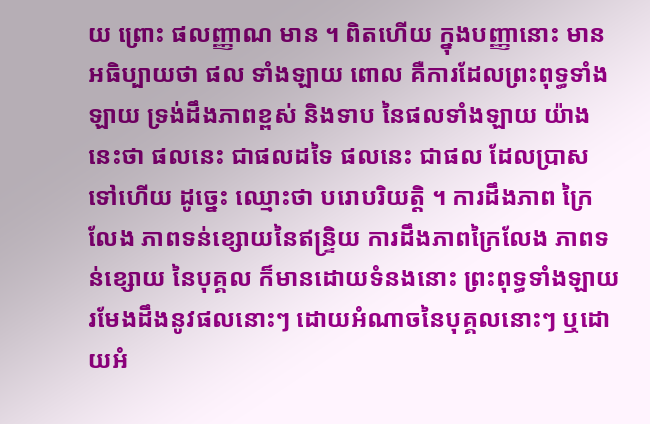យ ព្រោះ ផលញ្ញាណ មាន ។ ពិតហើយ ក្នុងបញ្ញានោះ មានអធិប្បាយថា ផល ទាំងឡាយ ពោល គឺការដែលព្រះពុទ្ធទាំងឡាយ ទ្រង់ដឹងភាពខ្ពស់ និងទាប នៃផលទាំងឡាយ យ៉ាងនេះថា ផលនេះ ជាផលដទៃ ផលនេះ ជាផល ដែលប្រាសទៅហើយ ដូច្នេះ ឈ្មោះថា បរោបរិយត្តិ ។ ការដឹងភាព ក្រៃលែង ភាពទន់ខ្សោយនៃឥន្ទ្រិយ ការដឹងភាពក្រៃលែង ភាពទន់ខ្សោយ នៃបុគ្គល ក៏មានដោយទំនងនោះ ព្រះពុទ្ធទាំងឡាយ រមែងដឹងនូវផលនោះៗ ដោយអំណាចនៃបុគ្គលនោះៗ ឬដោយអំ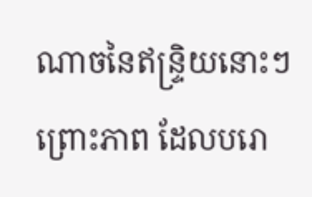ណាចនៃឥន្ទ្រិយនោះៗ ព្រោះភាព ដែលបរោ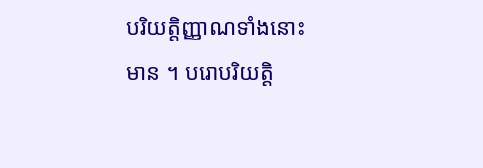បរិយត្តិញ្ញាណទាំងនោះ មាន ។ បរោបរិយត្តិ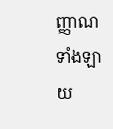ញ្ញាណទាំងឡាយ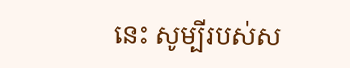នេះ សូម្បីរបស់ស